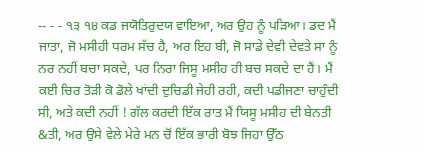-- - - ੧੩ ੧੪ ਕਡ ਜਯੋਤਿਰੁਦਯ ਵਾਇਆ, ਅਰ ਉਹ ਨੂੰ ਪੜਿਆ। ਡਦ ਮੈਂ ਜਾਤਾ, ਜੋ ਮਸੀਹੀ ਧਰਮ ਸੱਚ ਹੈ, ਅਰ ਇਹ ਬੀ, ਜੋ ਸਾਡੇ ਦੇਵੀ ਦੇਵਤੇ ਸਾ ਨੂੰ ਨਰ ਨਹੀਂ ਬਚਾ ਸਕਦੇ, ਪਰ ਨਿਰਾ ਜਿਸੂ ਮਸੀਹ ਹੀ ਬਚ ਸਕਦੇ ਦਾ ਹੈਂ। ਮੈਂ ਕਈ ਚਿਰ ਤੋੜੀ ਕੋ ਡੋਲੇ ਖਾਂਦੀ ਦੁਚਿਡੀ ਜੇਹੀ ਰਹੀ, ਕਦੀ ਪਡੀਜਣਾ ਚਾਹੁੰਦੀ ਸੀ, ਅਤੇ ਕਦੀ ਨਹੀਂ ! ਗੱਲ ਕਰਦੀ ਇੱਕ ਰਾਤ ਮੈਂ ਯਿਸੂ ਮਸੀਹ ਦੀ ਬੇਨਤੀ &ਤੀ, ਅਰ ਉਸੇ ਵੇਲੇ ਮੇਰੇ ਮਨ ਚੋਂ ਇੱਕ ਭਾਰੀ ਬੋਝ ਜਿਹਾ ਉੱਠ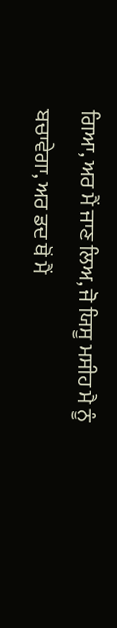ਗਿਆ, ਅਰ ਮੈਂ ਜਾਣ ਲਿਅ, ਜੋ ਯਿਸੂ ਮਸੀਹ ਮੈ ਨੂੰ ਬਚਾਵੇਗਾ, ਅਰ ਡਦ ਥੋਂ ਮੈਂ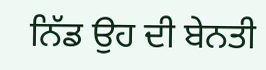ਨਿੱਡ ਉਹ ਦੀ ਬੇਨਤੀ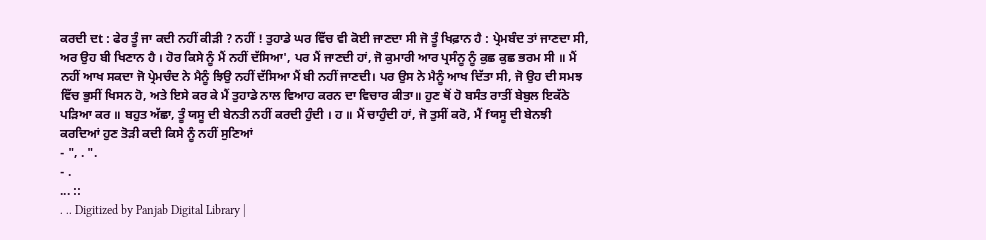ਕਰਦੀ ਦt : ਫੇਰ ਤੂੰ ਜਾ ਕਦੀ ਨਹੀਂ ਕੀੜੀ ? ਨਹੀਂ ! ਤੁਹਾਡੇ ਘਰ ਵਿੱਚ ਵੀ ਕੋਈ ਜਾਣਦਾ ਸੀ ਜੋ ਤੂੰ ਖਿਫ਼ਾਨ ਹੈ : ਪ੍ਰੇਮਬੰਦ ਤਾਂ ਜਾਣਦਾ ਸੀ, ਅਰ ਉਹ ਬੀ ਖਿਣਾਨ ਹੈ । ਹੋਰ ਕਿਸੇ ਨੂੰ ਮੈਂ ਨਹੀਂ ਦੱਸਿਆ', ਪਰ ਮੈਂ ਜਾਣਦੀ ਹਾਂ, ਜੋ ਕੁਮਾਰੀ ਆਰ ਪ੍ਰਸੰਨੂ ਨੂੰ ਕੁਛ ਕੁਛ ਭਰਮ ਸੀ ॥ ਮੈਂ ਨਹੀਂ ਆਖ ਸਕਦਾ ਜੋ ਪ੍ਰੇਮਚੰਦ ਨੇ ਮੈਨੂੰ ਝਿਉ ਨਹੀਂ ਦੱਸਿਆ ਮੈਂ ਬੀ ਨਹੀਂ ਜਾਣਦੀ। ਪਰ ਉਸ ਨੇ ਮੈਨੂੰ ਆਖ ਦਿੱਤਾ ਸੀ, ਜੋ ਉਹ ਦੀ ਸਮਝ ਵਿੱਚ ਭੁਸੀਂ ਖਿਸਨ ਹੋ, ਅਤੇ ਇਸੇ ਕਰ ਕੇ ਮੈਂ ਤੁਹਾਡੇ ਨਾਲ ਵਿਆਹ ਕਰਨ ਦਾ ਵਿਚਾਰ ਕੀਤਾ॥ ਹੁਣ ਥੋਂ ਹੋ ਬਸੰਤ ਰਾਤੀਂ ਬੇਬੁਲ ਇਕੱਠੇ ਪੜਿਆ ਕਰ ॥ ਬਹੁਤ ਅੱਛਾ, ਤੂੰ ਯਸੂ ਦੀ ਬੇਨਤੀ ਨਹੀਂ ਕਰਦੀ ਹੁੰਦੀ । ਹ ॥ ਮੈਂ ਚਾਹੁੰਦੀ ਹਾਂ, ਜੋ ਤੁਸੀਂ ਕਰੋ, ਮੈਂ fਯਸੂ ਦੀ ਬੇਨਝੀ ਕਰਦਿਆਂ ਹੁਣ ਤੋੜੀ ਕਦੀ ਕਿਸੇ ਨੂੰ ਨਹੀਂ ਸੁਣਿਆਂ
- ", . ".
- .
... ::
. .. Digitized by Panjab Digital Library |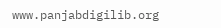www.panjabdigilib.org